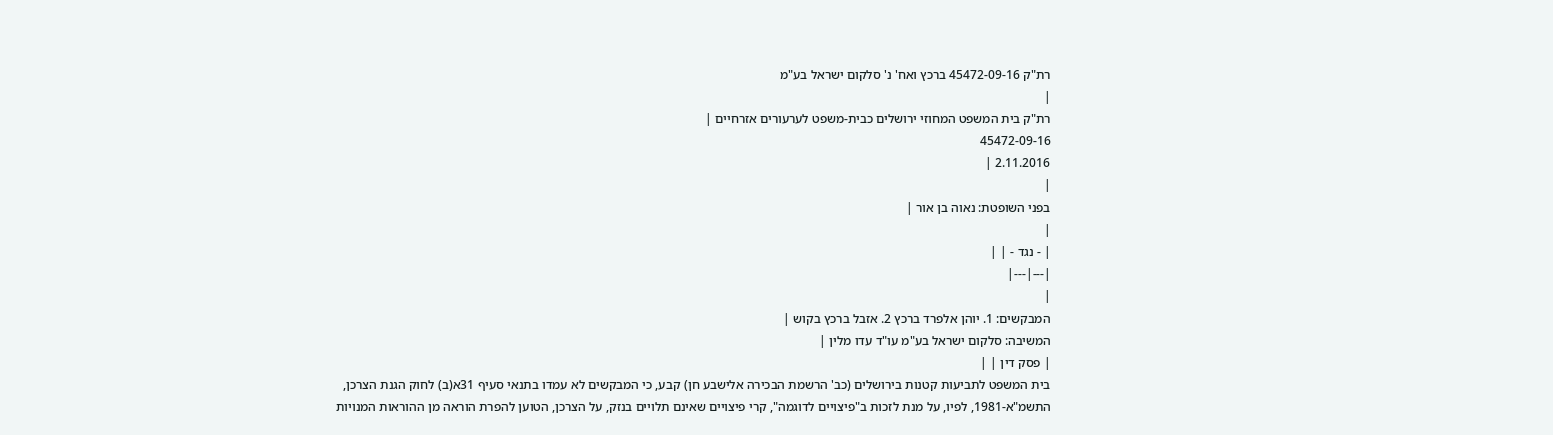רת"ק 45472-09-16 ברכץ ואח' נ' סלקום ישראל בע"מ
|
רת"ק בית המשפט המחוזי ירושלים כבית-משפט לערעורים אזרחיים |
45472-09-16
2.11.2016 |
|
בפני השופטת: נאוה בן אור |
|
| - נגד - | |
|---|---|
|
המבקשים: 1. יוהן אלפרד ברכץ 2. אזבל ברכץ בקוש |
המשיבה: סלקום ישראל בע"מ עו"ד עדו מלין |
| פסק דין | |
בית המשפט לתביעות קטנות בירושלים (כב' הרשמת הבכירה אלישבע חן) קבע, כי המבקשים לא עמדו בתנאי סעיף 31א(ב) לחוק הגנת הצרכן, התשמ"א-1981, לפיו, על מנת לזכות ב"פיצויים לדוגמה", קרי פיצויים שאינם תלויים בנזק, על הצרכן, הטוען להפרת הוראה מן ההוראות המנויות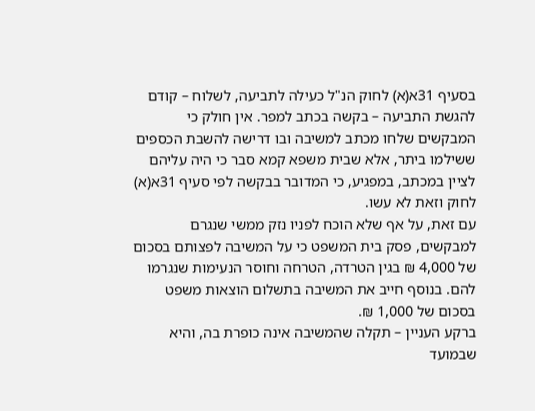בסעיף 31א(א) לחוק הנ"ל כעילה לתביעה, לשלוח – קודם להגשת התביעה – בקשה בכתב למפר. אין חולק כי המבקשים שלחו מכתב למשיבה ובו דרישה להשבת הכספים ששילמו ביתר, אלא שבית משפא קמא סבר כי היה עליהם לציין במכתב, במפגיע, כי המדובר בבקשה לפי סעיף 31א(א) לחוק וזאת לא עשו.
עם זאת, על אף שלא הוכח לפניו נזק ממשי שנגרם למבקשים, פסק בית המשפט כי על המשיבה לפצותם בסכום של 4,000 ₪ בגין הטרדה, הטרחה וחוסר הנעימות שנגרמו להם. בנוסף חייב את המשיבה בתשלום הוצאות משפט בסכום של 1,000 ₪.
ברקע העניין – תקלה שהמשיבה אינה כופרת בה, והיא שבמועד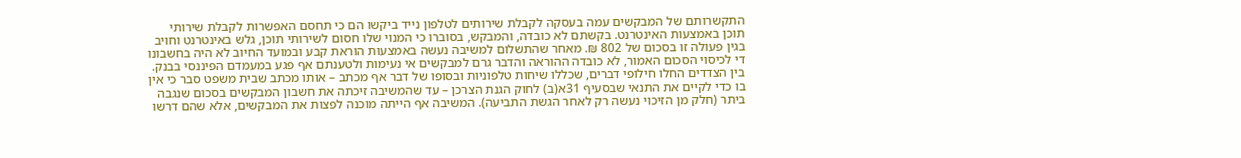התקשרותם של המבקשים עמה בעסקה לקבלת שירותים לטלפון נייד ביקשו הם כי תחסם האפשרות לקבלת שירותי תוכן באמצעות האינטרנט. בקשתם לא כובדה, והמבקש, בסוברו כי המנוי שלו חסום לשירותי תוכן, גלש באינטרנט וחויב בגין פעולה זו בסכום של 802 ₪. מאחר שהתשלום למשיבה נעשה באמצעות הוראת קבע ובמועד החיוב לא היה בחשבונו די לכיסוי הסכום האמור, לא כובדה ההוראה והדבר גרם למבקשים אי נעימות ולטענתם אף פגע במעמדם הפיננסי בבנק.
בין הצדדים החלו חילופי דברים, שכללו שיחות טלפוניות ובסופו של דבר אף מכתב – אותו מכתב שבית משפט סבר כי אין בו כדי לקיים את התנאי שבסעיף 31א(ב) לחוק הגנת הצרכן – עד שהמשיבה זיכתה את חשבון המבקשים בסכום שנגבה ביתר (חלק מן הזיכוי נעשה רק לאחר הגשת התביעה). המשיבה אף הייתה מוכנה לפצות את המבקשים, אלא שהם דרשו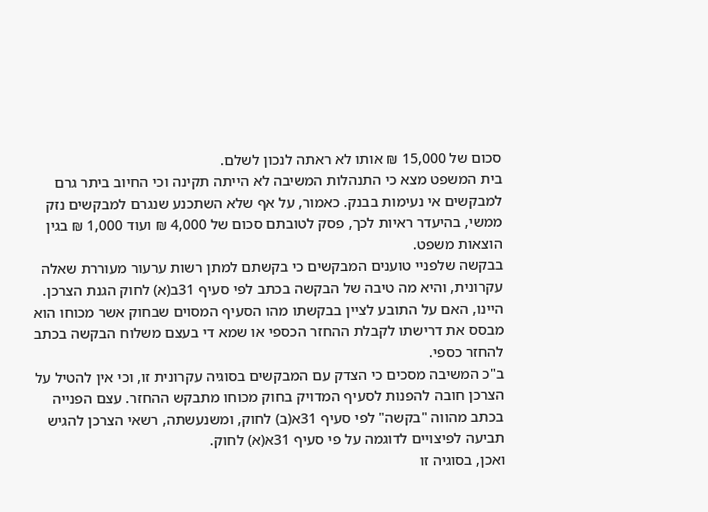סכום של 15,000 ₪ אותו לא ראתה לנכון לשלם.
בית המשפט מצא כי התנהלות המשיבה לא הייתה תקינה וכי החיוב ביתר גרם למבקשים אי נעימות בבנק. כאמור, על אף שלא השתכנע שנגרם למבקשים נזק ממשי, בהיעדר ראיות לכך, פסק לטובתם סכום של 4,000 ₪ ועוד 1,000 ₪ בגין הוצאות משפט.
בבקשה שלפניי טוענים המבקשים כי בקשתם למתן רשות ערעור מעוררת שאלה עקרונית, והיא מה טיבה של הבקשה בכתב לפי סעיף 31ב(א) לחוק הגנת הצרכן. היינו, האם על התובע לציין בבקשתו מהו הסעיף המסוים שבחוק אשר מכוחו הוא מבסס את דרישתו לקבלת ההחזר הכספי או שמא די בעצם משלוח הבקשה בכתב להחזר כספי.
ב"כ המשיבה מסכים כי הצדק עם המבקשים בסוגיה עקרונית זו, וכי אין להטיל על הצרכן חובה להפנות לסעיף המדויק בחוק מכוחו מתבקש ההחזר. עצם הפנייה בכתב מהווה "בקשה" לפי סעיף 31א(ב) לחוק, ומשנעשתה, רשאי הצרכן להגיש תביעה לפיצויים לדוגמה על פי סעיף 31א(א) לחוק.
ואכן, בסוגיה זו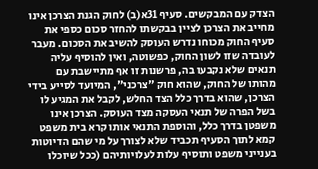הצדק עם המבקשים. סעיף 31א(ב) לחוק הגנת הצרכן אינו מחייב את הצרכן לציין בבקשתו להחזר סכום כספי את סעיף החוק מכוחו נדרש העוסק להשיב את הסכום. מעבר לעובדה שזו לשון החוק, כפשוטה, ואין להוסיף עליה תנאים שלא נקבעו בה, פרשנות זו אף מתיישבת עם מהותו של החוק, שהוא חוק "צרכני", המיועד לסייע בידי הצרכן, שהוא בדרך כלל הצד החלש, לקבל את המגיע לו בשל הפרה של תנאי העסקה מצד העוסק. הצרכן אינו משפטן בדרך כלל, והוספת התנאי אותו קרא בית משפט קמא לתוך הסעיף תכביד שלא לצורך על מי שהם הדיוטות בענייני משפט ותוסיף עלות לעלויותיהם (ככל שיוכלו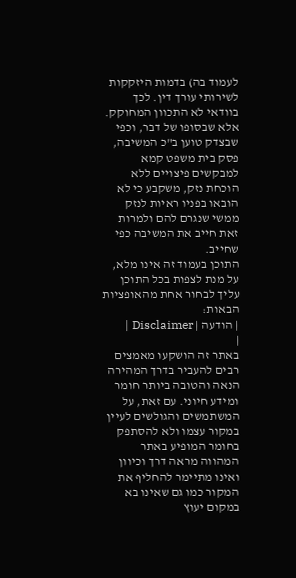לעמוד בה) בדמות היזקקות לשירותי עורך דין. לכך בוודאי לא התכוון המחוקק.
אלא שבסופו של דבר, וכפי שבצדק טוען ב"כ המשיבה, פסק בית משפט קמא למבקשים פיצויים ללא הוכחת נזק, משקבע כי לא הובאו בפניו ראיות לנזק ממשי שנגרם להם ולמרות זאת חייב את המשיבה כפי שחייב.
התוכן בעמוד זה אינו מלא, על מנת לצפות בכל התוכן עליך לבחור אחת מהאופציות הבאות:
| הודעה | Disclaimer |
|
באתר זה הושקעו מאמצים רבים להעביר בדרך המהירה הנאה והטובה ביותר חומר ומידע חיוני. עם זאת, על המשתמשים והגולשים לעיין במקור עצמו ולא להסתפק בחומר המופיע באתר המהווה מראה דרך וכיוון ואינו מתיימר להחליף את המקור כמו גם שאינו בא במקום יעוץ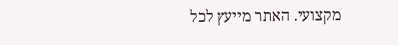מקצועי. האתר מייעץ לכל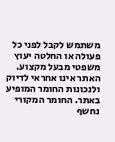משתמש לקבל לפני כל פעולה או החלטה יעוץ משפטי מבעל מקצוע. האתר אינו אחראי לדיוק ולנכונות החומר המופיע באתר. החומר המקורי נחשף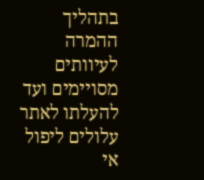בתהליך ההמרה לעיוותים מסויימים ועד להעלתו לאתר עלולים ליפול אי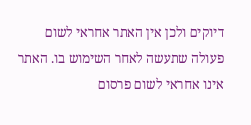דיוקים ולכן אין האתר אחראי לשום פעולה שתעשה לאחר השימוש בו. האתר אינו אחראי לשום פרסום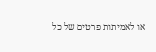או לאמיתות פרטים של כל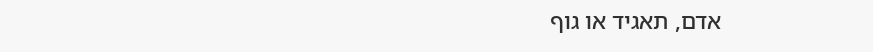אדם, תאגיד או גוף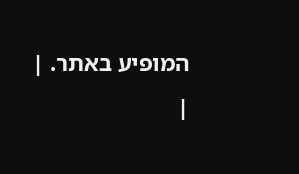המופיע באתר. |
|